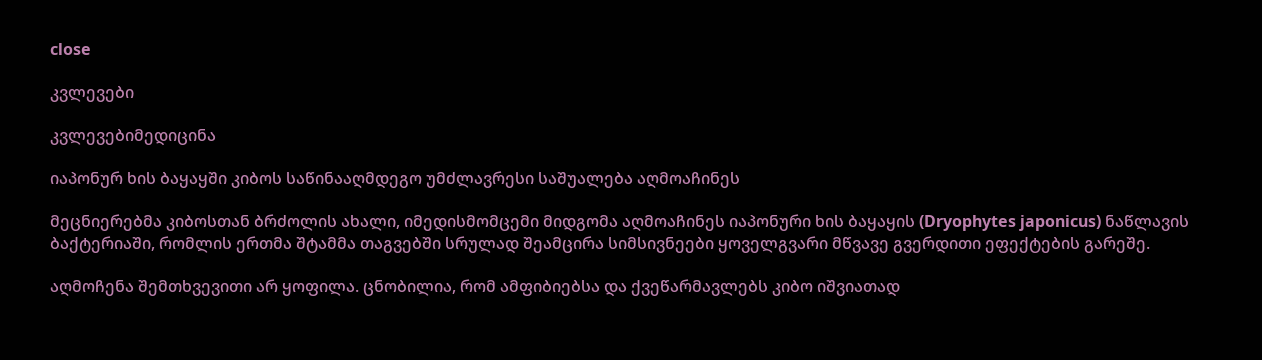close

კვლევები

კვლევებიმედიცინა

იაპონურ ხის ბაყაყში კიბოს საწინააღმდეგო უმძლავრესი საშუალება აღმოაჩინეს

მეცნიერებმა კიბოსთან ბრძოლის ახალი, იმედისმომცემი მიდგომა აღმოაჩინეს იაპონური ხის ბაყაყის (Dryophytes japonicus) ნაწლავის ბაქტერიაში, რომლის ერთმა შტამმა თაგვებში სრულად შეამცირა სიმსივნეები ყოველგვარი მწვავე გვერდითი ეფექტების გარეშე.

აღმოჩენა შემთხვევითი არ ყოფილა. ცნობილია, რომ ამფიბიებსა და ქვეწარმავლებს კიბო იშვიათად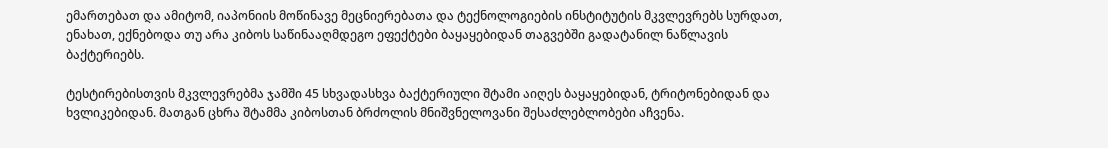ემართებათ და ამიტომ, იაპონიის მოწინავე მეცნიერებათა და ტექნოლოგიების ინსტიტუტის მკვლევრებს სურდათ, ენახათ, ექნებოდა თუ არა კიბოს საწინააღმდეგო ეფექტები ბაყაყებიდან თაგვებში გადატანილ ნაწლავის ბაქტერიებს.

ტესტირებისთვის მკვლევრებმა ჯამში 45 სხვადასხვა ბაქტერიული შტამი აიღეს ბაყაყებიდან, ტრიტონებიდან და ხვლიკებიდან. მათგან ცხრა შტამმა კიბოსთან ბრძოლის მნიშვნელოვანი შესაძლებლობები აჩვენა.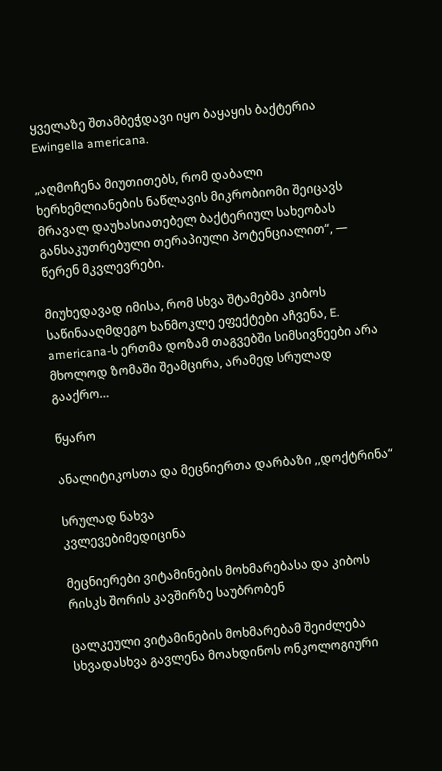ყველაზე შთამბეჭდავი იყო ბაყაყის ბაქტერია Ewingella americana.

„აღმოჩენა მიუთითებს, რომ დაბალი ხერხემლიანების ნაწლავის მიკრობიომი შეიცავს მრავალ დაუხასიათებელ ბაქტერიულ სახეობას განსაკუთრებული თერაპიული პოტენციალით“, — წერენ მკვლევრები.

მიუხედავად იმისა, რომ სხვა შტამებმა კიბოს საწინააღმდეგო ხანმოკლე ეფექტები აჩვენა, E. americana-ს ერთმა დოზამ თაგვებში სიმსივნეები არა მხოლოდ ზომაში შეამცირა, არამედ სრულად გააქრო…

წყარო

ანალიტიკოსთა და მეცნიერთა დარბაზი ,,დოქტრინა“

სრულად ნახვა
კვლევებიმედიცინა

მეცნიერები ვიტამინების მოხმარებასა და კიბოს რისკს შორის კავშირზე საუბრობენ

ცალკეული ვიტამინების მოხმარებამ შეიძლება სხვადასხვა გავლენა მოახდინოს ონკოლოგიური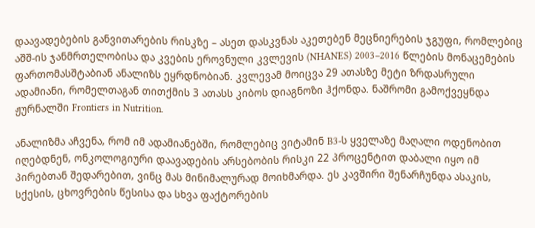დაავადებების განვითარების რისკზე – ასეთ დასკვნას აკეთებენ მეცნიერების ჯგუფი, რომლებიც აშშ-ის ჯანმრთელობისა და კვების ეროვნული კვლევის (NHANES) 2003–2016 წლების მონაცემების ფართომასშტაბიან ანალიზს ეყრდნობიან. კვლევამ მოიცვა 29 ათასზე მეტი ზრდასრული ადამიანი, რომელთაგან თითქმის 3 ათასს კიბოს დიაგნოზი ჰქონდა. ნაშრომი გამოქვეყნდა ჟურნალში Frontiers in Nutrition.

ანალიზმა აჩვენა, რომ იმ ადამიანებში, რომლებიც ვიტამინ B3-ს ყველაზე მაღალი ოდენობით იღებდნენ, ონკოლოგიური დაავადების არსებობის რისკი 22 პროცენტით დაბალი იყო იმ პირებთან შედარებით, ვინც მას მინიმალურად მოიხმარდა. ეს კავშირი შენარჩუნდა ასაკის, სქესის, ცხოვრების წესისა და სხვა ფაქტორების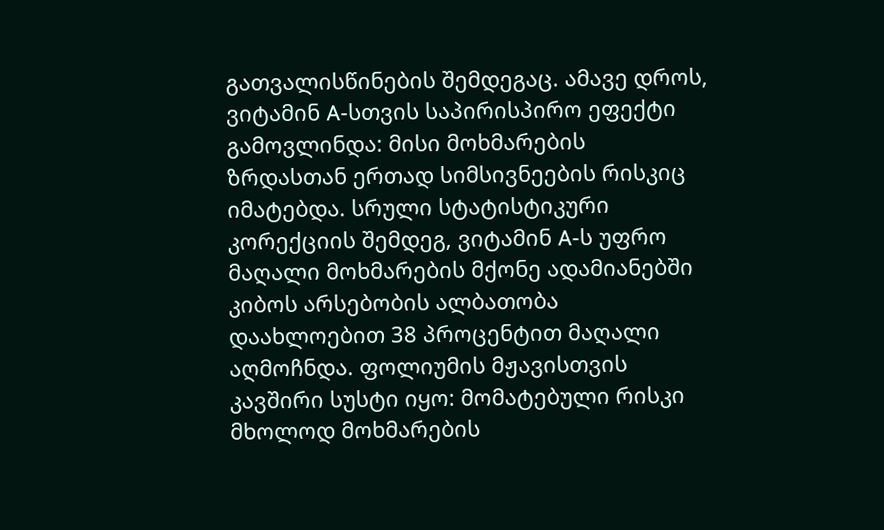გათვალისწინების შემდეგაც. ამავე დროს, ვიტამინ A-სთვის საპირისპირო ეფექტი გამოვლინდა: მისი მოხმარების ზრდასთან ერთად სიმსივნეების რისკიც იმატებდა. სრული სტატისტიკური კორექციის შემდეგ, ვიტამინ A-ს უფრო მაღალი მოხმარების მქონე ადამიანებში კიბოს არსებობის ალბათობა დაახლოებით 38 პროცენტით მაღალი აღმოჩნდა. ფოლიუმის მჟავისთვის კავშირი სუსტი იყო: მომატებული რისკი მხოლოდ მოხმარების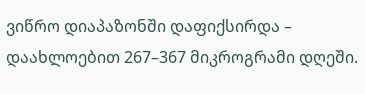ვიწრო დიაპაზონში დაფიქსირდა – დაახლოებით 267–367 მიკროგრამი დღეში.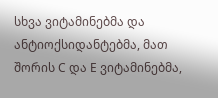სხვა ვიტამინებმა და ანტიოქსიდანტებმა, მათ შორის C და E ვიტამინებმა,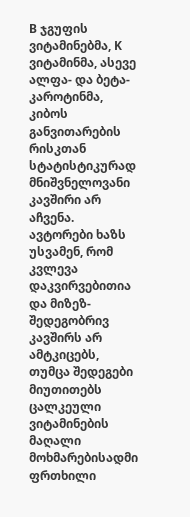B ჯგუფის ვიტამინებმა, K ვიტამინმა, ასევე ალფა- და ბეტა-კაროტინმა, კიბოს განვითარების რისკთან სტატისტიკურად მნიშვნელოვანი კავშირი არ აჩვენა. ავტორები ხაზს უსვამენ, რომ კვლევა დაკვირვებითია და მიზეზ-შედეგობრივ კავშირს არ ამტკიცებს, თუმცა შედეგები მიუთითებს ცალკეული ვიტამინების მაღალი მოხმარებისადმი ფრთხილი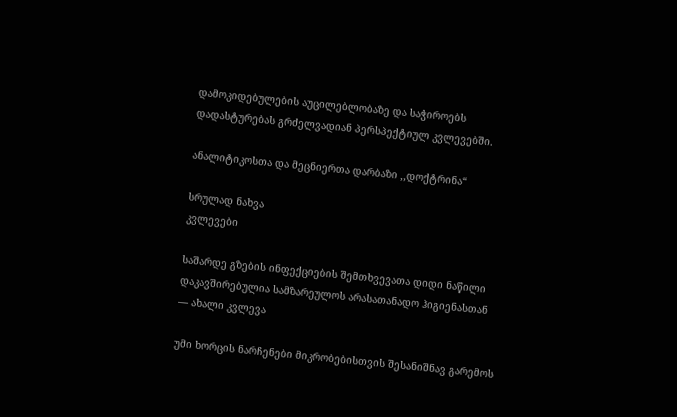დამოკიდებულების აუცილებლობაზე და საჭიროებს დადასტურებას გრძელვადიან პერსპექტიულ კვლევებში.

ანალიტიკოსთა და მეცნიერთა დარბაზი ,,დოქტრინა“

სრულად ნახვა
კვლევები

საშარდე გზების ინფექციების შემთხვევათა დიდი ნაწილი დაკავშირებულია სამზარეულოს არასათანადო ჰიგიენასთან — ახალი კვლევა

უმი ხორცის ნარჩენები მიკრობებისთვის შესანიშნავ გარემოს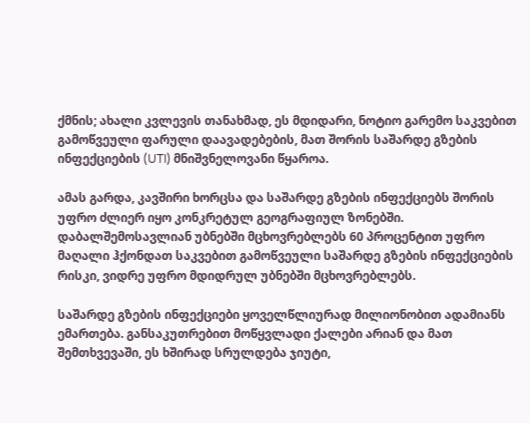ქმნის; ახალი კვლევის თანახმად, ეს მდიდარი, ნოტიო გარემო საკვებით გამოწვეული ფარული დაავადებების, მათ შორის საშარდე გზების ინფექციების (UTI) მნიშვნელოვანი წყაროა.

ამას გარდა, კავშირი ხორცსა და საშარდე გზების ინფექციებს შორის უფრო ძლიერ იყო კონკრეტულ გეოგრაფიულ ზონებში. დაბალშემოსავლიან უბნებში მცხოვრებლებს 60 პროცენტით უფრო მაღალი ჰქონდათ საკვებით გამოწვეული საშარდე გზების ინფექციების რისკი, ვიდრე უფრო მდიდრულ უბნებში მცხოვრებლებს.

საშარდე გზების ინფექციები ყოველწლიურად მილიონობით ადამიანს ემართება. განსაკუთრებით მოწყვლადი ქალები არიან და მათ შემთხვევაში, ეს ხშირად სრულდება ჯიუტი,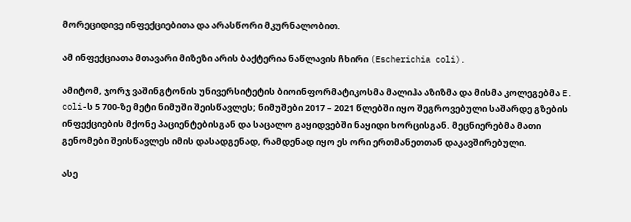მორეციდივე ინფექციებითა და არასწორი მკურნალობით.

ამ ინფექციათა მთავარი მიზეზი არის ბაქტერია ნაწლავის ჩხირი (Escherichia coli).

ამიტომ, ჯორჯ ვაშინგტონის უნივერსიტეტის ბიოინფორმატიკოსმა მალიჰა აზიზმა და მისმა კოლეგებმა E. coli-ს 5 700-ზე მეტი ნიმუში შეისწავლეს; ნიმუშები 2017 – 2021 წლებში იყო შეგროვებული საშარდე გზების ინფექციების მქონე პაციენტებისგან და საცალო გაყიდვებში ნაყიდი ხორცისგან. მეცნიერებმა მათი გენომები შეისწავლეს იმის დასადგენად, რამდენად იყო ეს ორი ერთმანეთთან დაკავშირებული.

ასე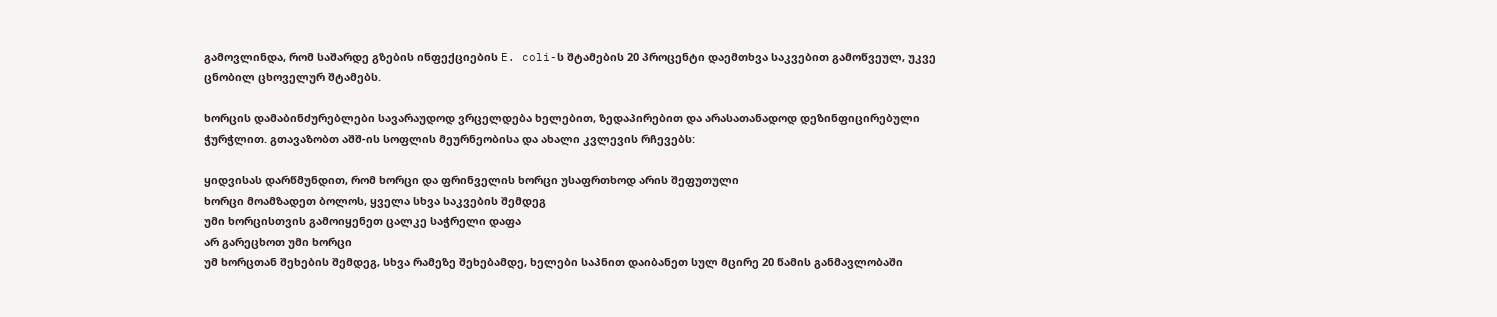გამოვლინდა, რომ საშარდე გზების ინფექციების E. coli-ს შტამების 20 პროცენტი დაემთხვა საკვებით გამოწვეულ, უკვე ცნობილ ცხოველურ შტამებს.

ხორცის დამაბინძურებლები სავარაუდოდ ვრცელდება ხელებით, ზედაპირებით და არასათანადოდ დეზინფიცირებული ჭურჭლით. გთავაზობთ აშშ-ის სოფლის მეურნეობისა და ახალი კვლევის რჩევებს:

ყიდვისას დარწმუნდით, რომ ხორცი და ფრინველის ხორცი უსაფრთხოდ არის შეფუთული
ხორცი მოამზადეთ ბოლოს, ყველა სხვა საკვების შემდეგ
უმი ხორცისთვის გამოიყენეთ ცალკე საჭრელი დაფა
არ გარეცხოთ უმი ხორცი
უმ ხორცთან შეხების შემდეგ, სხვა რამეზე შეხებამდე, ხელები საპნით დაიბანეთ სულ მცირე 20 წამის განმავლობაში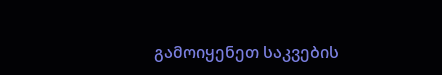გამოიყენეთ საკვების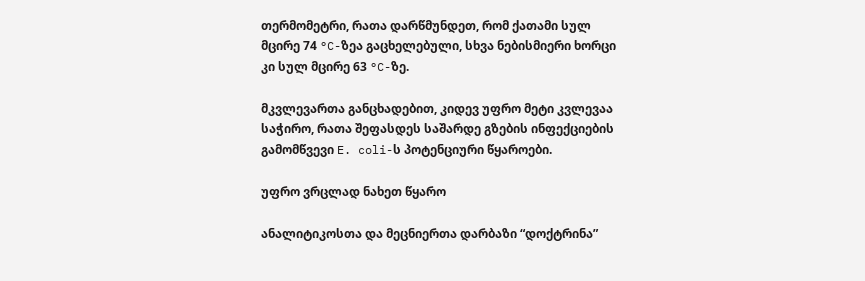თერმომეტრი, რათა დარწმუნდეთ, რომ ქათამი სულ მცირე 74 °C-ზეა გაცხელებული, სხვა ნებისმიერი ხორცი კი სულ მცირე 63 °C-ზე.

მკვლევართა განცხადებით, კიდევ უფრო მეტი კვლევაა საჭირო, რათა შეფასდეს საშარდე გზების ინფექციების გამომწვევი E. coli-ს პოტენციური წყაროები.

უფრო ვრცლად ნახეთ წყარო

ანალიტიკოსთა და მეცნიერთა დარბაზი “დოქტრინა”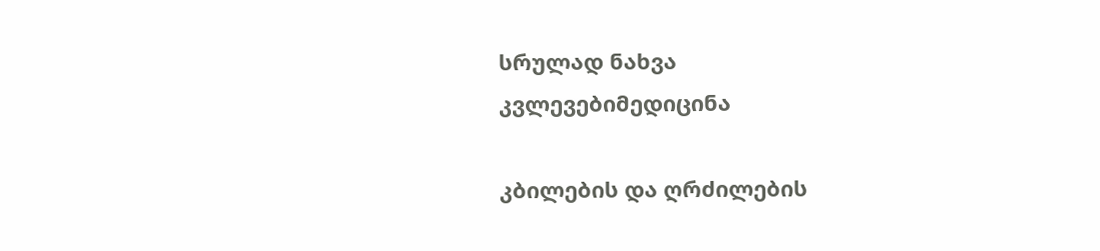სრულად ნახვა
კვლევებიმედიცინა

კბილების და ღრძილების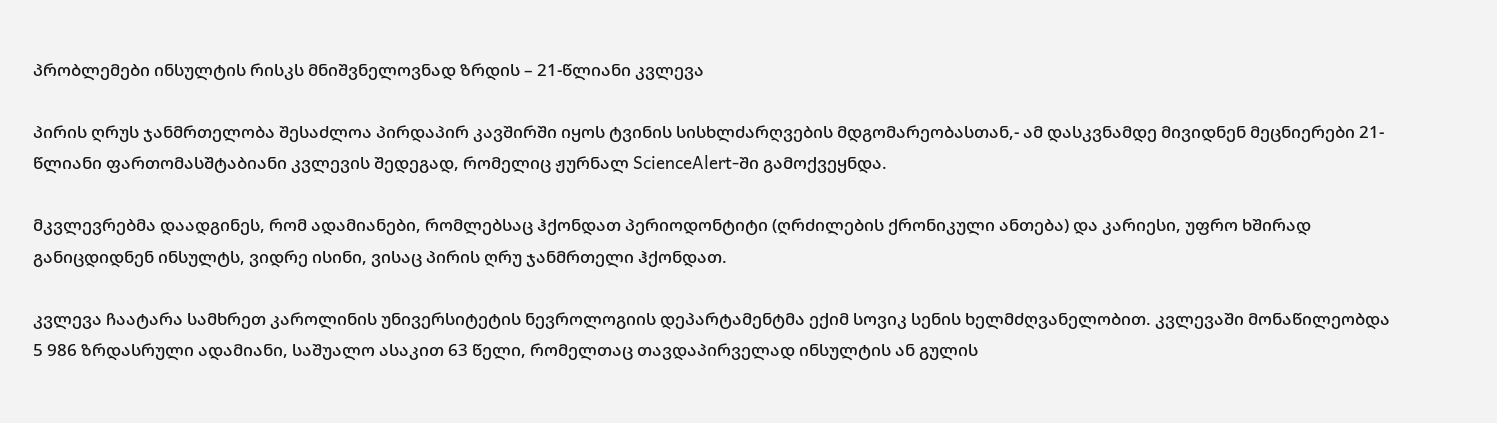პრობლემები ინსულტის რისკს მნიშვნელოვნად ზრდის – 21-წლიანი კვლევა

პირის ღრუს ჯანმრთელობა შესაძლოა პირდაპირ კავშირში იყოს ტვინის სისხლძარღვების მდგომარეობასთან,- ამ დასკვნამდე მივიდნენ მეცნიერები 21-წლიანი ფართომასშტაბიანი კვლევის შედეგად, რომელიც ჟურნალ ScienceAlert-ში გამოქვეყნდა.

მკვლევრებმა დაადგინეს, რომ ადამიანები, რომლებსაც ჰქონდათ პერიოდონტიტი (ღრძილების ქრონიკული ანთება) და კარიესი, უფრო ხშირად განიცდიდნენ ინსულტს, ვიდრე ისინი, ვისაც პირის ღრუ ჯანმრთელი ჰქონდათ.

კვლევა ჩაატარა სამხრეთ კაროლინის უნივერსიტეტის ნევროლოგიის დეპარტამენტმა ექიმ სოვიკ სენის ხელმძღვანელობით. კვლევაში მონაწილეობდა 5 986 ზრდასრული ადამიანი, საშუალო ასაკით 63 წელი, რომელთაც თავდაპირველად ინსულტის ან გულის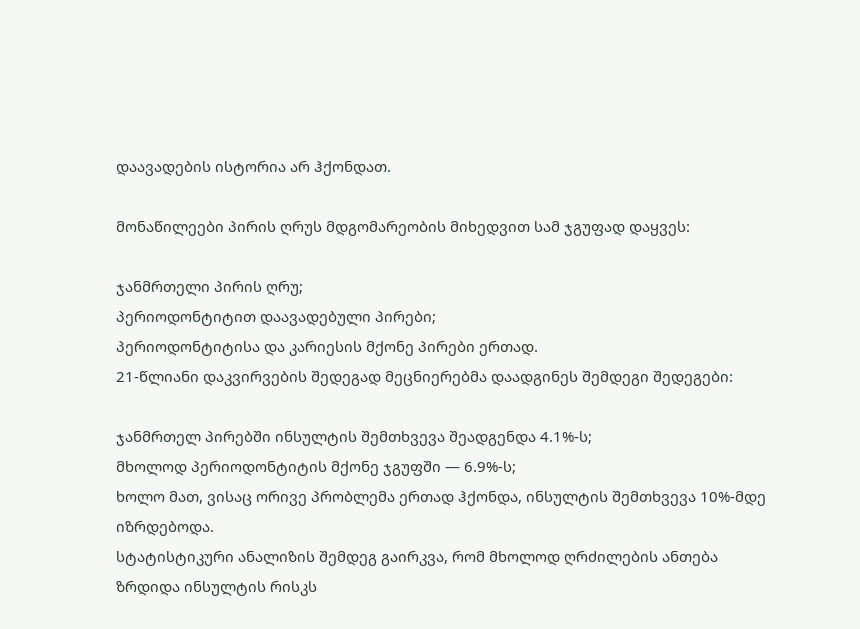დაავადების ისტორია არ ჰქონდათ.

მონაწილეები პირის ღრუს მდგომარეობის მიხედვით სამ ჯგუფად დაყვეს:

ჯანმრთელი პირის ღრუ;
პერიოდონტიტით დაავადებული პირები;
პერიოდონტიტისა და კარიესის მქონე პირები ერთად.
21-წლიანი დაკვირვების შედეგად მეცნიერებმა დაადგინეს შემდეგი შედეგები:

ჯანმრთელ პირებში ინსულტის შემთხვევა შეადგენდა 4.1%-ს;
მხოლოდ პერიოდონტიტის მქონე ჯგუფში — 6.9%-ს;
ხოლო მათ, ვისაც ორივე პრობლემა ერთად ჰქონდა, ინსულტის შემთხვევა 10%-მდე იზრდებოდა.
სტატისტიკური ანალიზის შემდეგ გაირკვა, რომ მხოლოდ ღრძილების ანთება ზრდიდა ინსულტის რისკს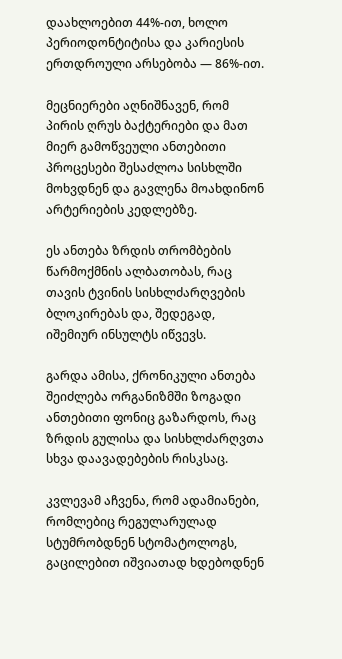დაახლოებით 44%-ით, ხოლო პერიოდონტიტისა და კარიესის ერთდროული არსებობა — 86%-ით.

მეცნიერები აღნიშნავენ, რომ პირის ღრუს ბაქტერიები და მათ მიერ გამოწვეული ანთებითი პროცესები შესაძლოა სისხლში მოხვდნენ და გავლენა მოახდინონ არტერიების კედლებზე.

ეს ანთება ზრდის თრომბების წარმოქმნის ალბათობას, რაც თავის ტვინის სისხლძარღვების ბლოკირებას და, შედეგად, იშემიურ ინსულტს იწვევს.

გარდა ამისა, ქრონიკული ანთება შეიძლება ორგანიზმში ზოგადი ანთებითი ფონიც გაზარდოს, რაც ზრდის გულისა და სისხლძარღვთა სხვა დაავადებების რისკსაც.

კვლევამ აჩვენა, რომ ადამიანები, რომლებიც რეგულარულად სტუმრობდნენ სტომატოლოგს, გაცილებით იშვიათად ხდებოდნენ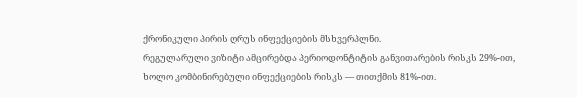ქრონიკული პირის ღრუს ინფექციების მსხვერპლნი.
რეგულარული ვიზიტი ამცირებდა პერიოდონტიტის განვითარების რისკს 29%-ით, ხოლო კომბინირებული ინფექციების რისკს — თითქმის 81%-ით.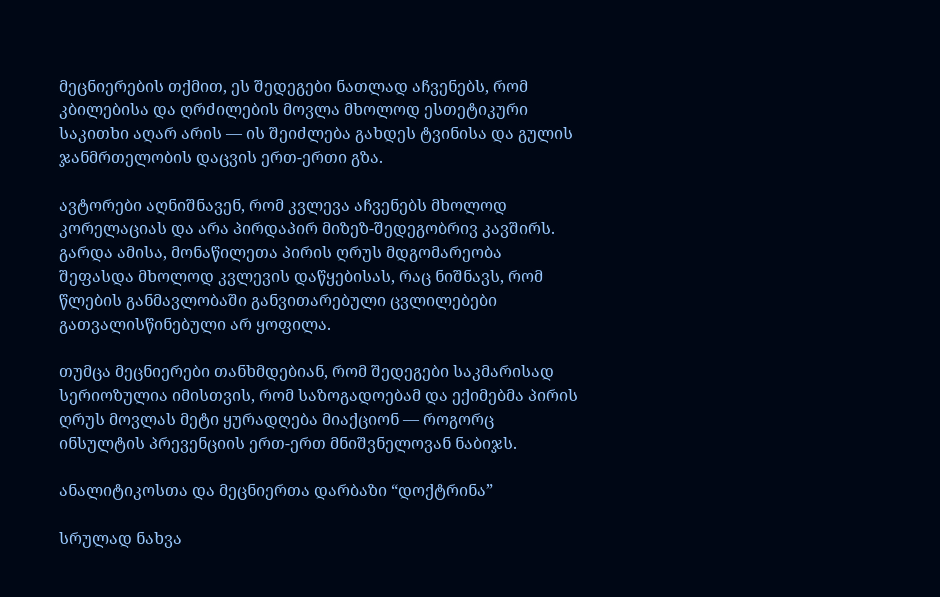მეცნიერების თქმით, ეს შედეგები ნათლად აჩვენებს, რომ კბილებისა და ღრძილების მოვლა მხოლოდ ესთეტიკური საკითხი აღარ არის — ის შეიძლება გახდეს ტვინისა და გულის ჯანმრთელობის დაცვის ერთ-ერთი გზა.

ავტორები აღნიშნავენ, რომ კვლევა აჩვენებს მხოლოდ კორელაციას და არა პირდაპირ მიზეზ-შედეგობრივ კავშირს. გარდა ამისა, მონაწილეთა პირის ღრუს მდგომარეობა შეფასდა მხოლოდ კვლევის დაწყებისას, რაც ნიშნავს, რომ წლების განმავლობაში განვითარებული ცვლილებები გათვალისწინებული არ ყოფილა.

თუმცა მეცნიერები თანხმდებიან, რომ შედეგები საკმარისად სერიოზულია იმისთვის, რომ საზოგადოებამ და ექიმებმა პირის ღრუს მოვლას მეტი ყურადღება მიაქციონ — როგორც ინსულტის პრევენციის ერთ-ერთ მნიშვნელოვან ნაბიჯს.

ანალიტიკოსთა და მეცნიერთა დარბაზი “დოქტრინა”

სრულად ნახვა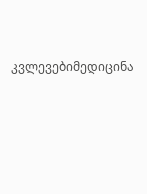კვლევებიმედიცინა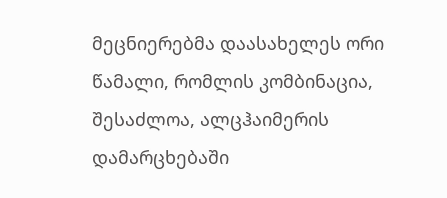მეცნიერებმა დაასახელეს ორი წამალი, რომლის კომბინაცია, შესაძლოა, ალცჰაიმერის დამარცხებაში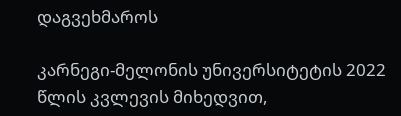დაგვეხმაროს

კარნეგი-მელონის უნივერსიტეტის 2022 წლის კვლევის მიხედვით,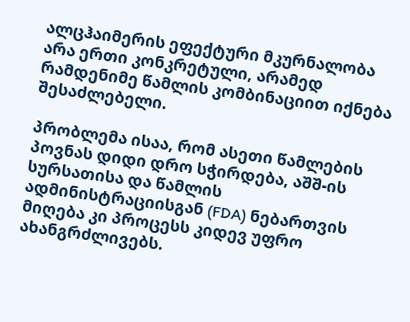ალცჰაიმერის ეფექტური მკურნალობა არა ერთი კონკრეტული, არამედ რამდენიმე წამლის კომბინაციით იქნება შესაძლებელი.

პრობლემა ისაა, რომ ასეთი წამლების პოვნას დიდი დრო სჭირდება, აშშ-ის სურსათისა და წამლის ადმინისტრაციისგან (FDA) ნებართვის მიღება კი პროცესს კიდევ უფრო ახანგრძლივებს.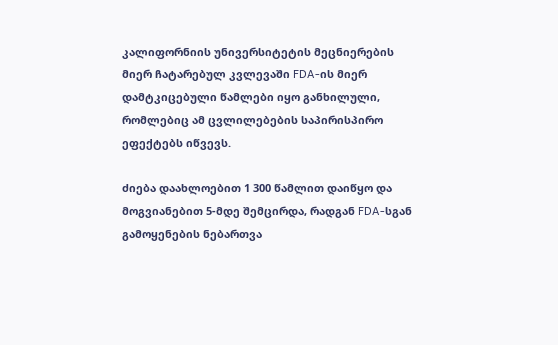კალიფორნიის უნივერსიტეტის მეცნიერების მიერ ჩატარებულ კვლევაში FDA-ის მიერ დამტკიცებული წამლები იყო განხილული, რომლებიც ამ ცვლილებების საპირისპირო ეფექტებს იწვევს.

ძიება დაახლოებით 1 300 წამლით დაიწყო და მოგვიანებით 5-მდე შემცირდა, რადგან FDA-სგან გამოყენების ნებართვა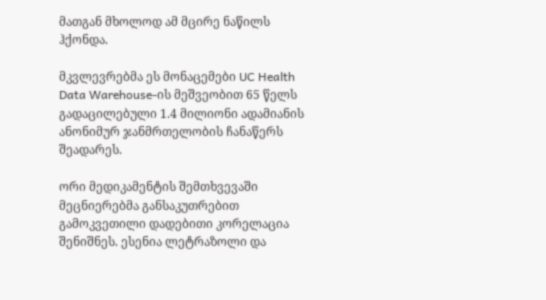მათგან მხოლოდ ამ მცირე ნაწილს ჰქონდა.

მკვლევრებმა ეს მონაცემები UC Health Data Warehouse-ის მეშვეობით 65 წელს გადაცილებული 1.4 მილიონი ადამიანის ანონიმურ ჯანმრთელობის ჩანაწერს შეადარეს.

ორი მედიკამენტის შემთხვევაში მეცნიერებმა განსაკუთრებით გამოკვეთილი დადებითი კორელაცია შენიშნეს. ესენია ლეტრაზოლი და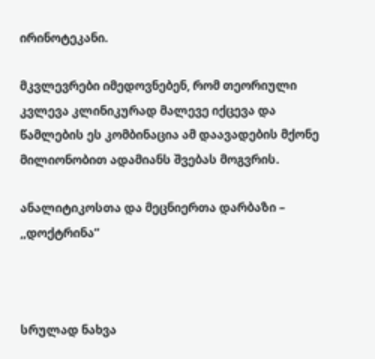ირინოტეკანი.

მკვლევრები იმედოვნებენ, რომ თეორიული კვლევა კლინიკურად მალევე იქცევა და წამლების ეს კომბინაცია ამ დაავადების მქონე მილიონობით ადამიანს შვებას მოგვრის.

ანალიტიკოსთა და მეცნიერთა დარბაზი – ,,დოქტრინა”



სრულად ნახვა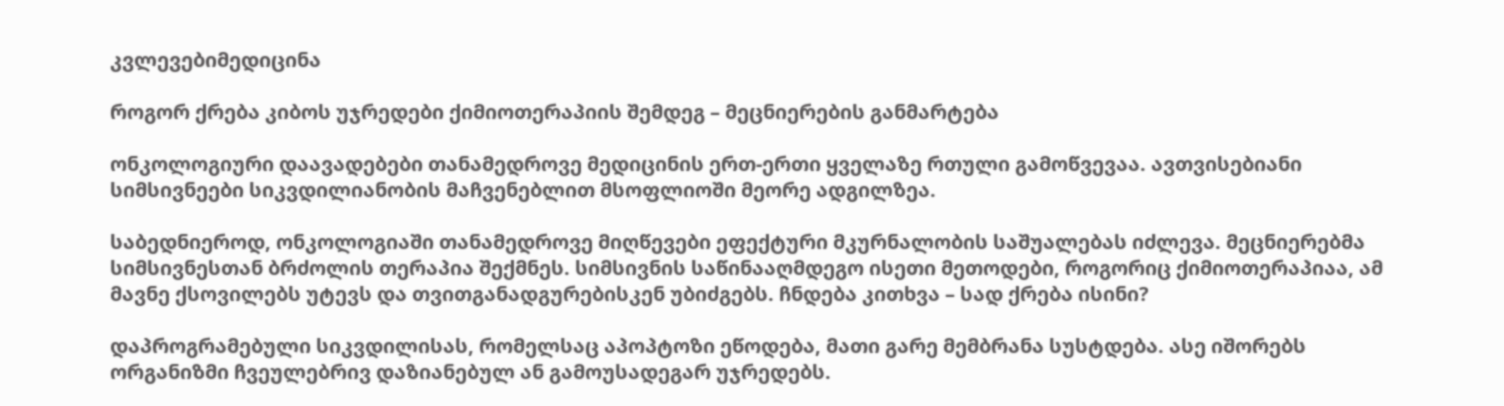კვლევებიმედიცინა

როგორ ქრება კიბოს უჯრედები ქიმიოთერაპიის შემდეგ – მეცნიერების განმარტება

ონკოლოგიური დაავადებები თანამედროვე მედიცინის ერთ-ერთი ყველაზე რთული გამოწვევაა. ავთვისებიანი სიმსივნეები სიკვდილიანობის მაჩვენებლით მსოფლიოში მეორე ადგილზეა.

საბედნიეროდ, ონკოლოგიაში თანამედროვე მიღწევები ეფექტური მკურნალობის საშუალებას იძლევა. მეცნიერებმა სიმსივნესთან ბრძოლის თერაპია შექმნეს. სიმსივნის საწინააღმდეგო ისეთი მეთოდები, როგორიც ქიმიოთერაპიაა, ამ მავნე ქსოვილებს უტევს და თვითგანადგურებისკენ უბიძგებს. ჩნდება კითხვა – სად ქრება ისინი?

დაპროგრამებული სიკვდილისას, რომელსაც აპოპტოზი ეწოდება, მათი გარე მემბრანა სუსტდება. ასე იშორებს ორგანიზმი ჩვეულებრივ დაზიანებულ ან გამოუსადეგარ უჯრედებს.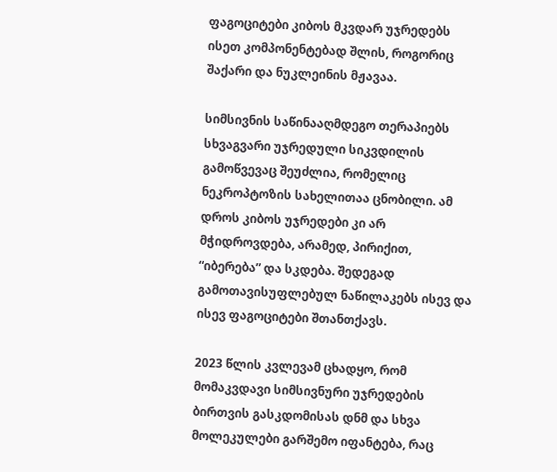ფაგოციტები კიბოს მკვდარ უჯრედებს ისეთ კომპონენტებად შლის, როგორიც შაქარი და ნუკლეინის მჟავაა.

სიმსივნის საწინააღმდეგო თერაპიებს სხვაგვარი უჯრედული სიკვდილის გამოწვევაც შეუძლია, რომელიც ნეკროპტოზის სახელითაა ცნობილი. ამ დროს კიბოს უჯრედები კი არ მჭიდროვდება, არამედ, პირიქით, “იბერება” და სკდება. შედეგად გამოთავისუფლებულ ნაწილაკებს ისევ და ისევ ფაგოციტები შთანთქავს.

2023 წლის კვლევამ ცხადყო, რომ მომაკვდავი სიმსივნური უჯრედების ბირთვის გასკდომისას დნმ და სხვა მოლეკულები გარშემო იფანტება, რაც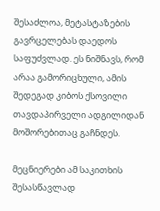შესაძლოა, მეტასტაზების გავრცელებას დაედოს საფუძვლად. ეს ნიშნავს, რომ არაა გამორიცხული, ამის შედეგად კიბოს ქსოვილი თავდაპირველი ადგილიდან მოშორებითაც გაჩნდეს.

მეცნიერები ამ საკითხის შესასწავლად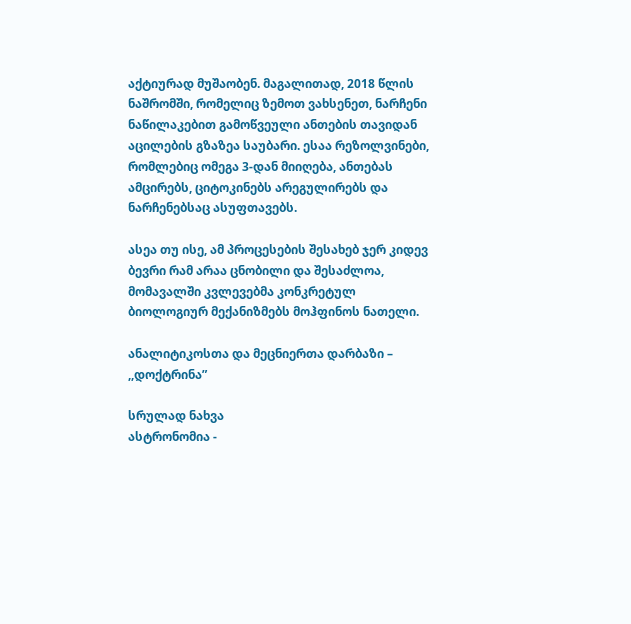აქტიურად მუშაობენ. მაგალითად, 2018 წლის ნაშრომში, რომელიც ზემოთ ვახსენეთ, ნარჩენი ნაწილაკებით გამოწვეული ანთების თავიდან აცილების გზაზეა საუბარი. ესაა რეზოლვინები, რომლებიც ომეგა 3-დან მიიღება, ანთებას ამცირებს, ციტოკინებს არეგულირებს და ნარჩენებსაც ასუფთავებს.

ასეა თუ ისე, ამ პროცესების შესახებ ჯერ კიდევ ბევრი რამ არაა ცნობილი და შესაძლოა, მომავალში კვლევებმა კონკრეტულ ბიოლოგიურ მექანიზმებს მოჰფინოს ნათელი.

ანალიტიკოსთა და მეცნიერთა დარბაზი – ,,დოქტრინა”

სრულად ნახვა
ასტრონომია -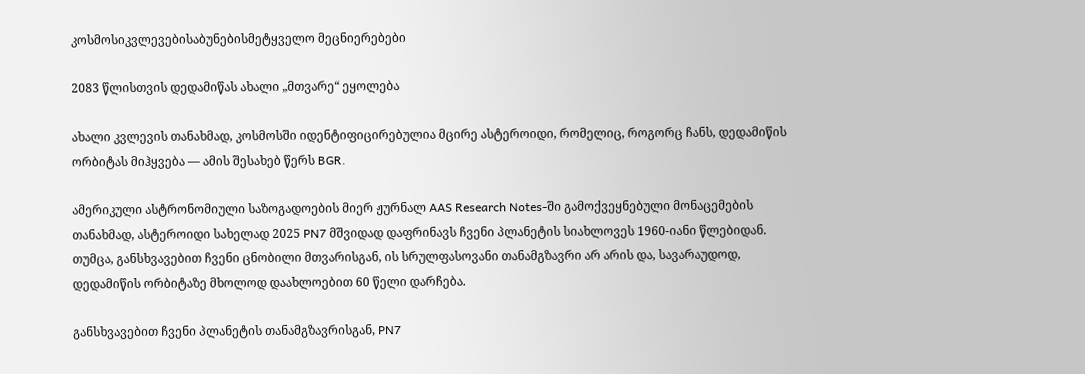კოსმოსიკვლევებისაბუნებისმეტყველო მეცნიერებები

2083 წლისთვის დედამიწას ახალი „მთვარე“ ეყოლება

ახალი კვლევის თანახმად, კოსმოსში იდენტიფიცირებულია მცირე ასტეროიდი, რომელიც, როგორც ჩანს, დედამიწის ორბიტას მიჰყვება — ამის შესახებ წერს BGR.

ამერიკული ასტრონომიული საზოგადოების მიერ ჟურნალ AAS Research Notes-ში გამოქვეყნებული მონაცემების თანახმად, ასტეროიდი სახელად 2025 PN7 მშვიდად დაფრინავს ჩვენი პლანეტის სიახლოვეს 1960-იანი წლებიდან. თუმცა, განსხვავებით ჩვენი ცნობილი მთვარისგან, ის სრულფასოვანი თანამგზავრი არ არის და, სავარაუდოდ, დედამიწის ორბიტაზე მხოლოდ დაახლოებით 60 წელი დარჩება.

განსხვავებით ჩვენი პლანეტის თანამგზავრისგან, PN7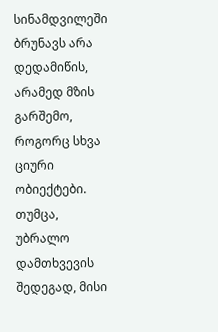სინამდვილეში ბრუნავს არა დედამიწის, არამედ მზის გარშემო, როგორც სხვა ციური ობიექტები. თუმცა, უბრალო დამთხვევის შედეგად, მისი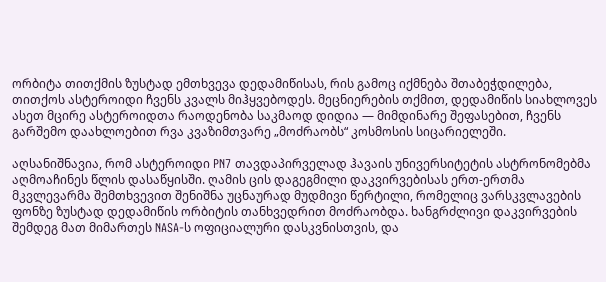ორბიტა თითქმის ზუსტად ემთხვევა დედამიწისას, რის გამოც იქმნება შთაბეჭდილება, თითქოს ასტეროიდი ჩვენს კვალს მიჰყვებოდეს. მეცნიერების თქმით, დედამიწის სიახლოვეს ასეთ მცირე ასტეროიდთა რაოდენობა საკმაოდ დიდია — მიმდინარე შეფასებით, ჩვენს გარშემო დაახლოებით რვა კვაზიმთვარე „მოძრაობს“ კოსმოსის სიცარიელეში.

აღსანიშნავია, რომ ასტეროიდი PN7 თავდაპირველად ჰავაის უნივერსიტეტის ასტრონომებმა აღმოაჩინეს წლის დასაწყისში. ღამის ცის დაგეგმილი დაკვირვებისას ერთ-ერთმა მკვლევარმა შემთხვევით შენიშნა უცნაურად მუდმივი წერტილი, რომელიც ვარსკვლავების ფონზე ზუსტად დედამიწის ორბიტის თანხვედრით მოძრაობდა. ხანგრძლივი დაკვირვების შემდეგ მათ მიმართეს NASA-ს ოფიციალური დასკვნისთვის, და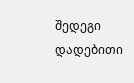შედეგი დადებითი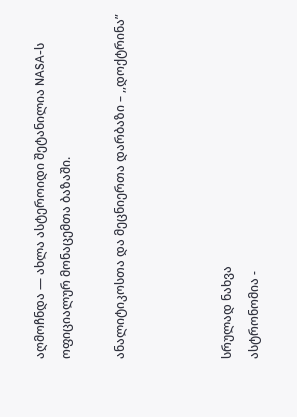აღმოჩნდა — ახლა ასტეროიდი შეტანილია NASA-ს ოფიციალურ მონაცემთა ბაზაში.

ანალიტიკოსთა და მეცნიერთა დარბაზი – ,,დოქტრინა”



სრულად ნახვა
ასტრონომია -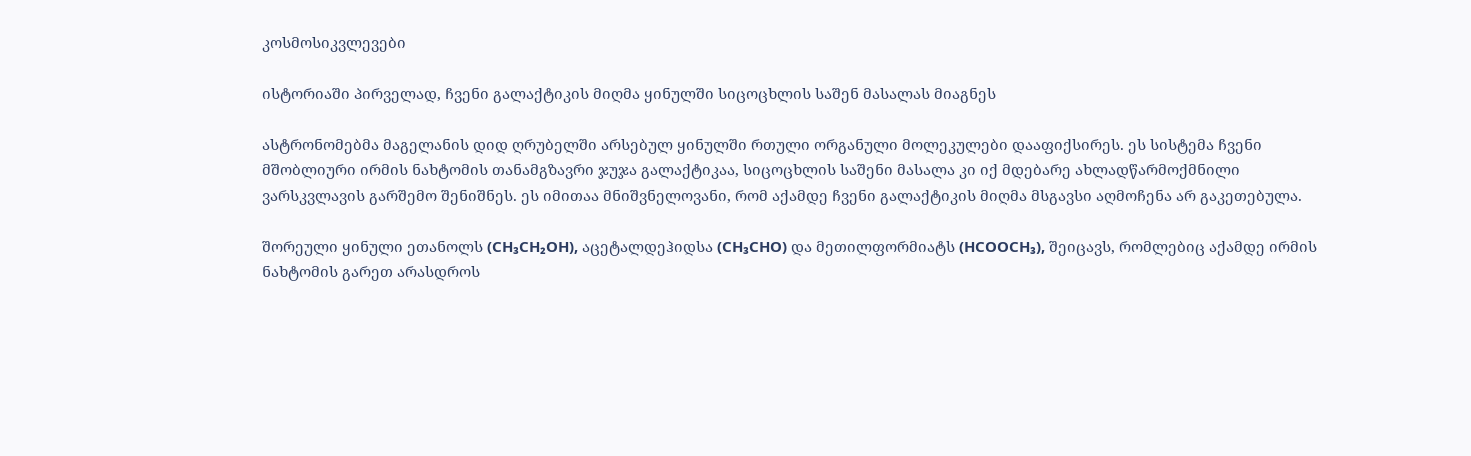კოსმოსიკვლევები

ისტორიაში პირველად, ჩვენი გალაქტიკის მიღმა ყინულში სიცოცხლის საშენ მასალას მიაგნეს

ასტრონომებმა მაგელანის დიდ ღრუბელში არსებულ ყინულში რთული ორგანული მოლეკულები დააფიქსირეს. ეს სისტემა ჩვენი მშობლიური ირმის ნახტომის თანამგზავრი ჯუჯა გალაქტიკაა, სიცოცხლის საშენი მასალა კი იქ მდებარე ახლადწარმოქმნილი ვარსკვლავის გარშემო შენიშნეს. ეს იმითაა მნიშვნელოვანი, რომ აქამდე ჩვენი გალაქტიკის მიღმა მსგავსი აღმოჩენა არ გაკეთებულა.

შორეული ყინული ეთანოლს (CH₃CH₂OH), აცეტალდეჰიდსა (CH₃CHO) და მეთილფორმიატს (HCOOCH₃), შეიცავს, რომლებიც აქამდე ირმის ნახტომის გარეთ არასდროს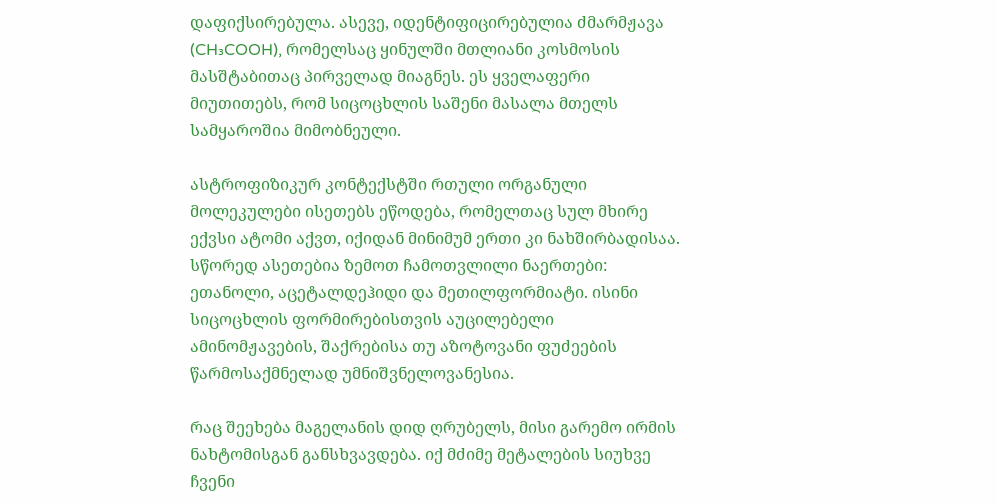დაფიქსირებულა. ასევე, იდენტიფიცირებულია ძმარმჟავა (CH₃COOH), რომელსაც ყინულში მთლიანი კოსმოსის მასშტაბითაც პირველად მიაგნეს. ეს ყველაფერი მიუთითებს, რომ სიცოცხლის საშენი მასალა მთელს სამყაროშია მიმობნეული.

ასტროფიზიკურ კონტექსტში რთული ორგანული მოლეკულები ისეთებს ეწოდება, რომელთაც სულ მხირე ექვსი ატომი აქვთ, იქიდან მინიმუმ ერთი კი ნახშირბადისაა. სწორედ ასეთებია ზემოთ ჩამოთვლილი ნაერთები: ეთანოლი, აცეტალდეჰიდი და მეთილფორმიატი. ისინი სიცოცხლის ფორმირებისთვის აუცილებელი ამინომჟავების, შაქრებისა თუ აზოტოვანი ფუძეების წარმოსაქმნელად უმნიშვნელოვანესია.

რაც შეეხება მაგელანის დიდ ღრუბელს, მისი გარემო ირმის ნახტომისგან განსხვავდება. იქ მძიმე მეტალების სიუხვე ჩვენი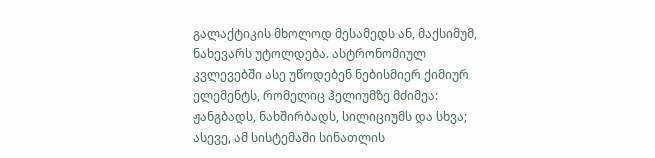გალაქტიკის მხოლოდ მესამედს ან, მაქსიმუმ, ნახევარს უტოლდება. ასტრონომიულ კვლევებში ასე უწოდებენ ნებისმიერ ქიმიურ ელემენტს, რომელიც ჰელიუმზე მძიმეა: ჟანგბადს, ნახშირბადს, სილიციუმს და სხვა; ასევე, ამ სისტემაში სინათლის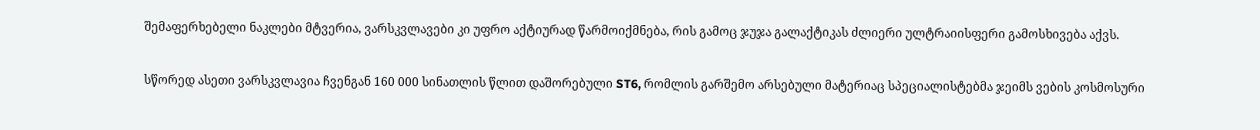შემაფერხებელი ნაკლები მტვერია, ვარსკვლავები კი უფრო აქტიურად წარმოიქმნება, რის გამოც ჯუჯა გალაქტიკას ძლიერი ულტრაიისფერი გამოსხივება აქვს.

სწორედ ასეთი ვარსკვლავია ჩვენგან 160 000 სინათლის წლით დაშორებული ST6, რომლის გარშემო არსებული მატერიაც სპეციალისტებმა ჯეიმს ვების კოსმოსური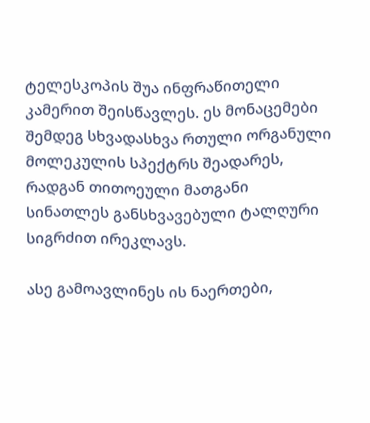ტელესკოპის შუა ინფრაწითელი კამერით შეისწავლეს. ეს მონაცემები შემდეგ სხვადასხვა რთული ორგანული მოლეკულის სპექტრს შეადარეს, რადგან თითოეული მათგანი სინათლეს განსხვავებული ტალღური სიგრძით ირეკლავს.

ასე გამოავლინეს ის ნაერთები,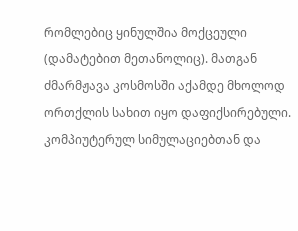რომლებიც ყინულშია მოქცეული (დამატებით მეთანოლიც). მათგან ძმარმჟავა კოსმოსში აქამდე მხოლოდ ორთქლის სახით იყო დაფიქსირებული. კომპიუტერულ სიმულაციებთან და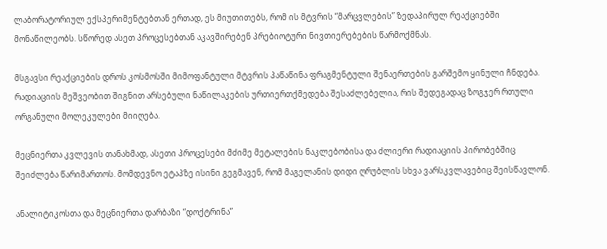ლაბორატორიულ ექსპერიმენტებთან ერთად, ეს მიუთითებს, რომ ის მტვრის “მარცვლების” ზედაპირულ რეაქციებში მონაწილეობს. სწორედ ასეთ პროცესებთან აკავშირებენ პრებიოტური ნივთიერებების წარმოქმნას.

მსგავსი რეაქციების დროს კოსმოსში მიმოფანტული მტვრის პაწაწინა ფრაგმენტული შენაერთების გარშემო ყინული ჩნდება. რადიაციის მეშვეობით შიგნით არსებული ნაწილაკების ურთიერთქმედება შესაძლებელია, რის შედეგადაც ზოგჯერ რთული ორგანული მოლეკულები მიიღება.

მეცნიერთა კვლევის თანახმად, ასეთი პროცესები მძიმე მეტალების ნაკლებობისა და ძლიერი რადიაციის პირობებშიც შეიძლება წარიმართოს. მომდევნო ეტაპზე ისინი გეგმავენ, რომ მაგელანის დიდი ღრუბლის სხვა ვარსკვლავებიც შეისწავლონ.

ანალიტიკოსთა და მეცნიერთა დარბაზი “დოქტრინა”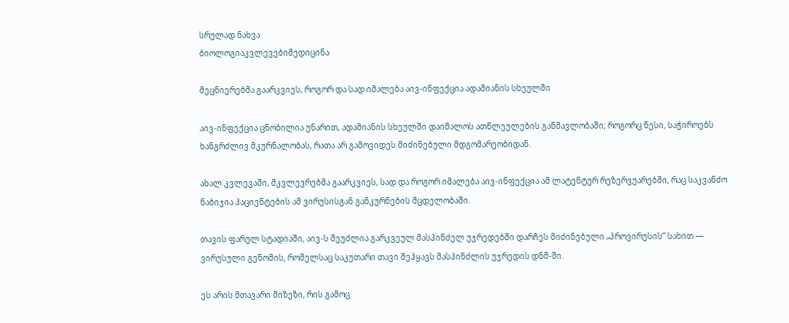სრულად ნახვა
ბიოლოგიაკვლევებიმედიცინა

მეცნიერებმა გაარკვიეს, როგორ და სად იმალება აივ-ინფექცია ადამიანის სხეულში

აივ-ინფექცია ცნობილია უნარით, ადამიანის სხეულში დაიმალოს ათწლეულების განმავლობაში; როგორც წესი, საჭიროებს ხანგრძლივ მკურნალობას, რათა არ გამოვიდეს მიძინებული მდგომარეობიდან.

ახალ კვლევაში, მკვლევრებმა გაარკვიეს, სად და როგორ იმალება აივ-ინფექცია ამ ლატენტურ რეზერვუარებში, რაც საკვანძო ნაბიჯია პაციენტების ამ ვირუსისგან განკურნების მცდელობაში.

თავის ფარულ სტადიაში, აივ-ს შეუძლია გარკვეულ მასპინძელ უჯრედებში დარჩეს მიძინებული „პროვირუსის“ სახით — ვირუსული გენომის, რომელსაც საკუთარი თავი შეჰყავს მასპინძლის უჯრედის დნმ-ში.

ეს არის მთავარი მიზეზი, რის გამოც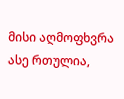მისი აღმოფხვრა ასე რთულია,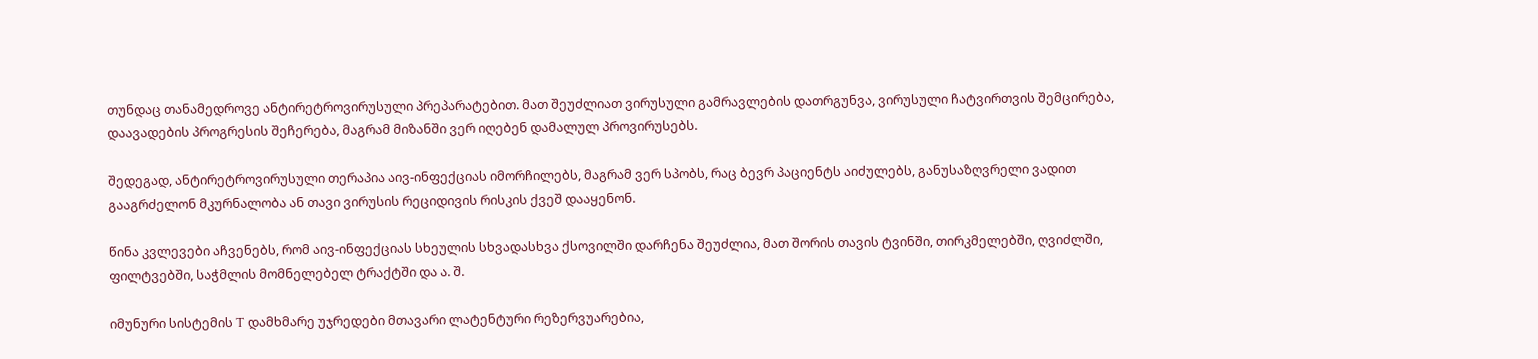თუნდაც თანამედროვე ანტირეტროვირუსული პრეპარატებით. მათ შეუძლიათ ვირუსული გამრავლების დათრგუნვა, ვირუსული ჩატვირთვის შემცირება, დაავადების პროგრესის შეჩერება, მაგრამ მიზანში ვერ იღებენ დამალულ პროვირუსებს.

შედეგად, ანტირეტროვირუსული თერაპია აივ-ინფექციას იმორჩილებს, მაგრამ ვერ სპობს, რაც ბევრ პაციენტს აიძულებს, განუსაზღვრელი ვადით გააგრძელონ მკურნალობა ან თავი ვირუსის რეციდივის რისკის ქვეშ დააყენონ.

წინა კვლევები აჩვენებს, რომ აივ-ინფექციას სხეულის სხვადასხვა ქსოვილში დარჩენა შეუძლია, მათ შორის თავის ტვინში, თირკმელებში, ღვიძლში, ფილტვებში, საჭმლის მომნელებელ ტრაქტში და ა. შ.

იმუნური სისტემის T დამხმარე უჯრედები მთავარი ლატენტური რეზერვუარებია,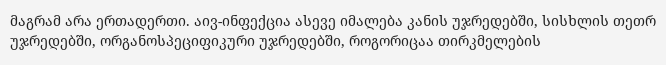მაგრამ არა ერთადერთი. აივ-ინფექცია ასევე იმალება კანის უჯრედებში, სისხლის თეთრ უჯრედებში, ორგანოსპეციფიკური უჯრედებში, როგორიცაა თირკმელების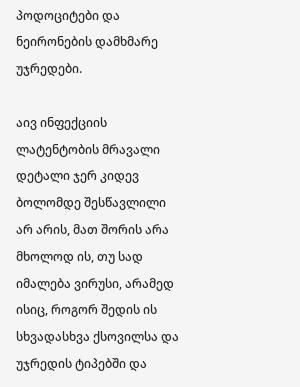პოდოციტები და ნეირონების დამხმარე უჯრედები.

აივ ინფექციის ლატენტობის მრავალი დეტალი ჯერ კიდევ ბოლომდე შესწავლილი არ არის, მათ შორის არა მხოლოდ ის, თუ სად იმალება ვირუსი, არამედ ისიც, როგორ შედის ის სხვადასხვა ქსოვილსა და უჯრედის ტიპებში და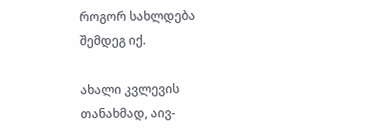როგორ სახლდება შემდეგ იქ.

ახალი კვლევის თანახმად, აივ-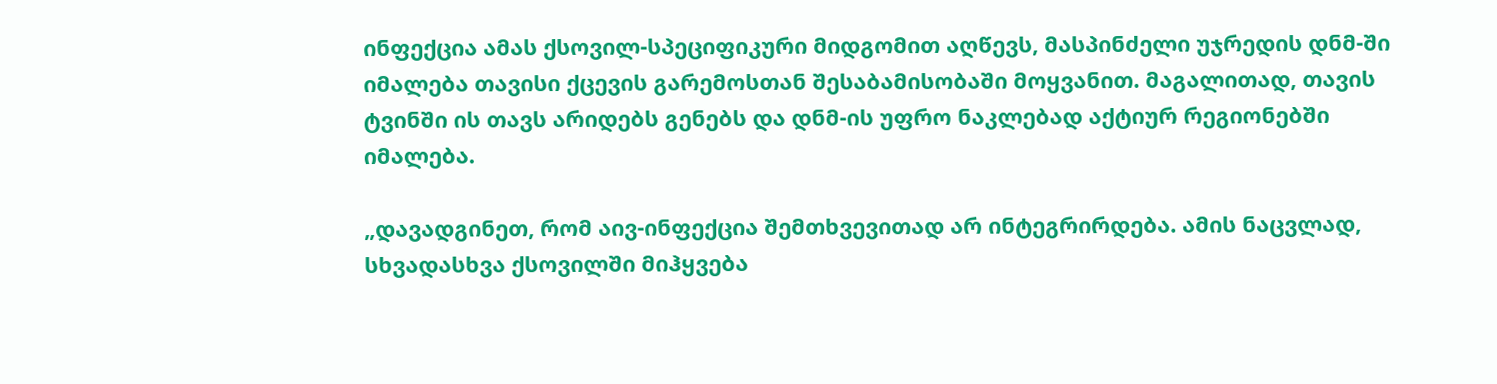ინფექცია ამას ქსოვილ-სპეციფიკური მიდგომით აღწევს, მასპინძელი უჯრედის დნმ-ში იმალება თავისი ქცევის გარემოსთან შესაბამისობაში მოყვანით. მაგალითად, თავის ტვინში ის თავს არიდებს გენებს და დნმ-ის უფრო ნაკლებად აქტიურ რეგიონებში იმალება.

„დავადგინეთ, რომ აივ-ინფექცია შემთხვევითად არ ინტეგრირდება. ამის ნაცვლად, სხვადასხვა ქსოვილში მიჰყვება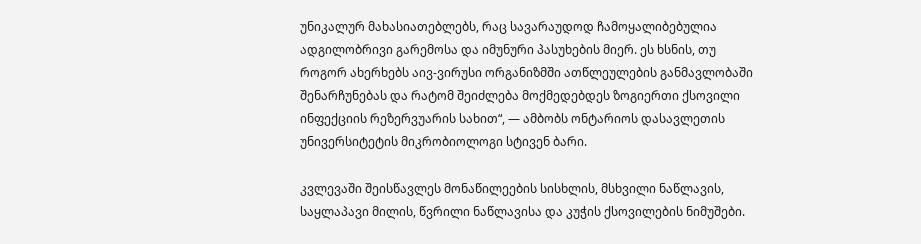უნიკალურ მახასიათებლებს, რაც სავარაუდოდ ჩამოყალიბებულია ადგილობრივი გარემოსა და იმუნური პასუხების მიერ. ეს ხსნის, თუ როგორ ახერხებს აივ-ვირუსი ორგანიზმში ათწლეულების განმავლობაში შენარჩუნებას და რატომ შეიძლება მოქმედებდეს ზოგიერთი ქსოვილი ინფექციის რეზერვუარის სახით“, — ამბობს ონტარიოს დასავლეთის უნივერსიტეტის მიკრობიოლოგი სტივენ ბარი.

კვლევაში შეისწავლეს მონაწილეების სისხლის, მსხვილი ნაწლავის, საყლაპავი მილის, წვრილი ნაწლავისა და კუჭის ქსოვილების ნიმუშები.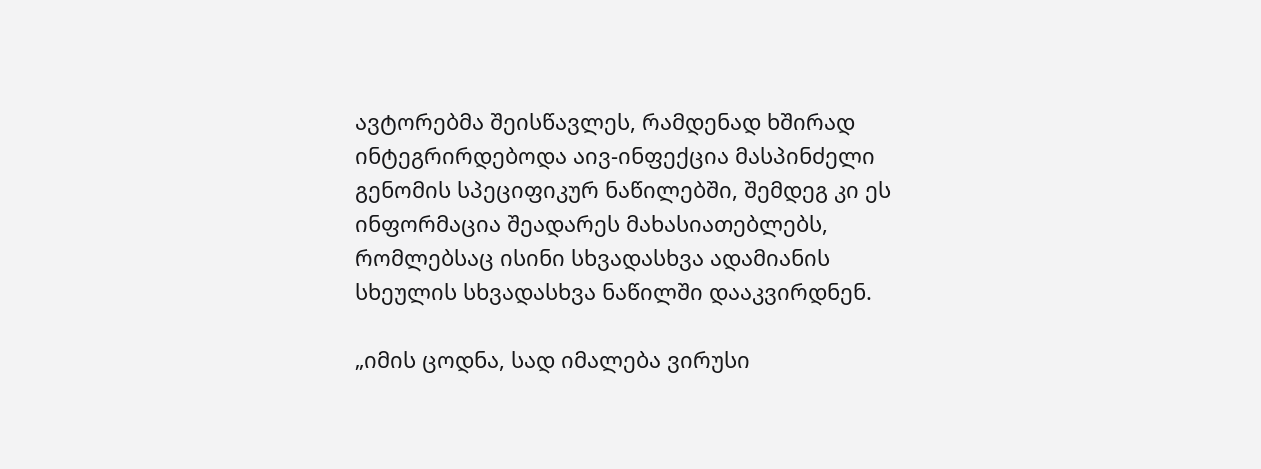ავტორებმა შეისწავლეს, რამდენად ხშირად ინტეგრირდებოდა აივ-ინფექცია მასპინძელი გენომის სპეციფიკურ ნაწილებში, შემდეგ კი ეს ინფორმაცია შეადარეს მახასიათებლებს, რომლებსაც ისინი სხვადასხვა ადამიანის სხეულის სხვადასხვა ნაწილში დააკვირდნენ.

„იმის ცოდნა, სად იმალება ვირუსი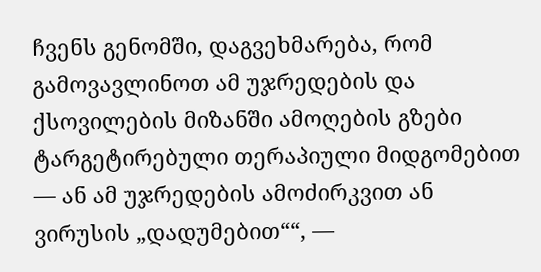ჩვენს გენომში, დაგვეხმარება, რომ გამოვავლინოთ ამ უჯრედების და ქსოვილების მიზანში ამოღების გზები ტარგეტირებული თერაპიული მიდგომებით — ან ამ უჯრედების ამოძირკვით ან ვირუსის „დადუმებით““, —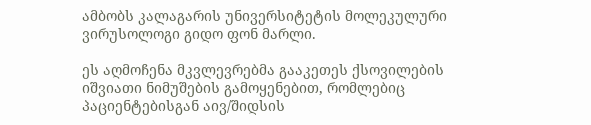ამბობს კალაგარის უნივერსიტეტის მოლეკულური ვირუსოლოგი გიდო ფონ მარლი.

ეს აღმოჩენა მკვლევრებმა გააკეთეს ქსოვილების იშვიათი ნიმუშების გამოყენებით, რომლებიც პაციენტებისგან აივ/შიდსის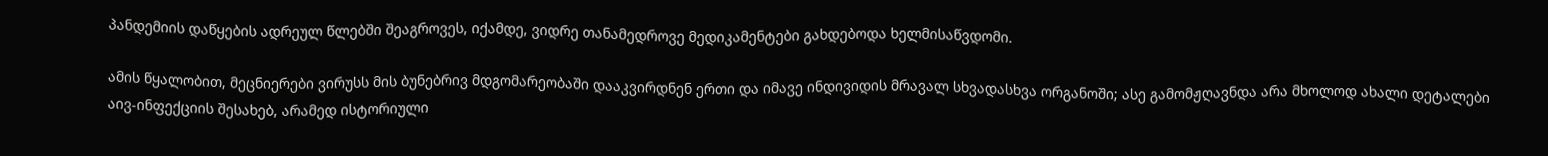პანდემიის დაწყების ადრეულ წლებში შეაგროვეს, იქამდე, ვიდრე თანამედროვე მედიკამენტები გახდებოდა ხელმისაწვდომი.

ამის წყალობით, მეცნიერები ვირუსს მის ბუნებრივ მდგომარეობაში დააკვირდნენ ერთი და იმავე ინდივიდის მრავალ სხვადასხვა ორგანოში; ასე გამომჟღავნდა არა მხოლოდ ახალი დეტალები აივ-ინფექციის შესახებ, არამედ ისტორიული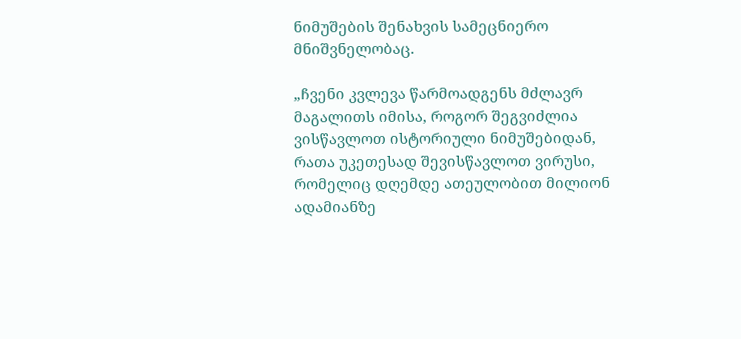ნიმუშების შენახვის სამეცნიერო მნიშვნელობაც.

„ჩვენი კვლევა წარმოადგენს მძლავრ მაგალითს იმისა, როგორ შეგვიძლია ვისწავლოთ ისტორიული ნიმუშებიდან, რათა უკეთესად შევისწავლოთ ვირუსი, რომელიც დღემდე ათეულობით მილიონ ადამიანზე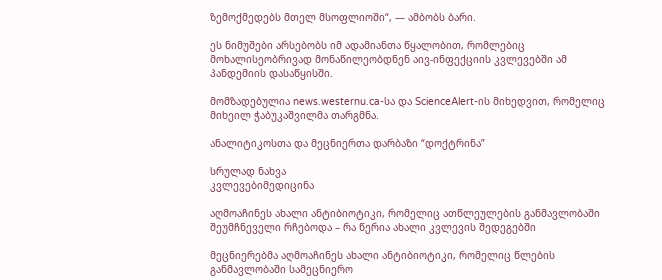ზემოქმედებს მთელ მსოფლიოში“, — ამბობს ბარი.

ეს ნიმუშები არსებობს იმ ადამიანთა წყალობით, რომლებიც მოხალისეობრივად მონაწილეობდნენ აივ-ინფექციის კვლევებში ამ პანდემიის დასაწყისში.

მომზადებულია news.westernu.ca-სა და ScienceAlert-ის მიხედვით, რომელიც მიხეილ ჭაბუკაშვილმა თარგმნა.

ანალიტიკოსთა და მეცნიერთა დარბაზი “დოქტრინა”

სრულად ნახვა
კვლევებიმედიცინა

აღმოაჩინეს ახალი ანტიბიოტიკი, რომელიც ათწლეულების განმავლობაში შეუმჩნეველი რჩებოდა – რა წერია ახალი კვლევის შედეგებში

მეცნიერებმა აღმოაჩინეს ახალი ანტიბიოტიკი, რომელიც წლების განმავლობაში სამეცნიერო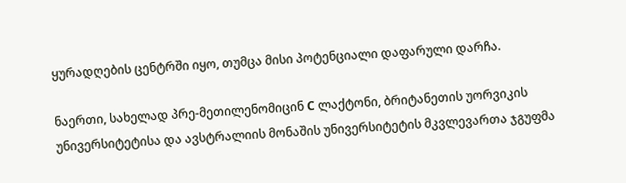ყურადღების ცენტრში იყო, თუმცა მისი პოტენციალი დაფარული დარჩა.

ნაერთი, სახელად პრე-მეთილენომიცინ C ლაქტონი, ბრიტანეთის უორვიკის უნივერსიტეტისა და ავსტრალიის მონაშის უნივერსიტეტის მკვლევართა ჯგუფმა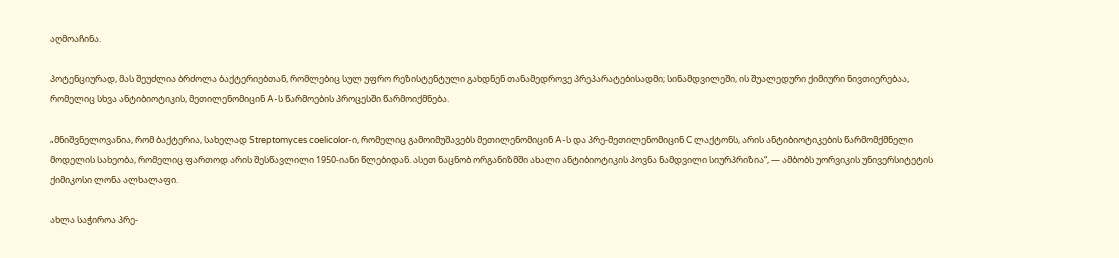აღმოაჩინა.

პოტენციურად, მას შეუძლია ბრძოლა ბაქტერიებთან, რომლებიც სულ უფრო რეზისტენტული გახდნენ თანამედროვე პრეპარატებისადმი; სინამდვილეში, ის შუალედური ქიმიური ნივთიერებაა, რომელიც სხვა ანტიბიოტიკის, მეთილენომიცინ A-ს წარმოების პროცესში წარმოიქმნება.

„მნიშვნელოვანია, რომ ბაქტერია, სახელად Streptomyces coelicolor-ი, რომელიც გამოიმუშავებს მეთილენომიცინ A-ს და პრე-მეთილენომიცინ C ლაქტონს, არის ანტიბიოტიკების წარმომქმნელი მოდელის სახეობა, რომელიც ფართოდ არის შესწავლილი 1950-იანი წლებიდან. ასეთ ნაცნობ ორგანიზმში ახალი ანტიბიოტიკის პოვნა ნამდვილი სიურპრიზია“, — ამბობს უორვიკის უნივერსიტეტის ქიმიკოსი ლონა ალხალაფი.

ახლა საჭიროა პრე-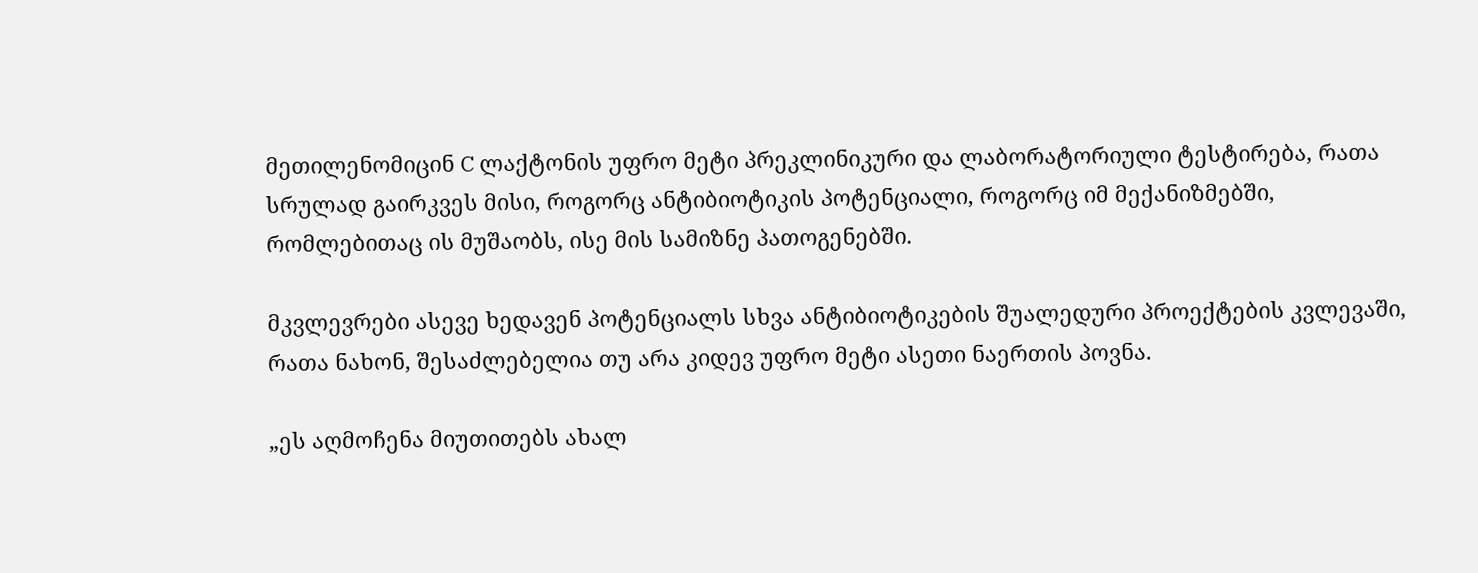მეთილენომიცინ C ლაქტონის უფრო მეტი პრეკლინიკური და ლაბორატორიული ტესტირება, რათა სრულად გაირკვეს მისი, როგორც ანტიბიოტიკის პოტენციალი, როგორც იმ მექანიზმებში, რომლებითაც ის მუშაობს, ისე მის სამიზნე პათოგენებში.

მკვლევრები ასევე ხედავენ პოტენციალს სხვა ანტიბიოტიკების შუალედური პროექტების კვლევაში, რათა ნახონ, შესაძლებელია თუ არა კიდევ უფრო მეტი ასეთი ნაერთის პოვნა.

„ეს აღმოჩენა მიუთითებს ახალ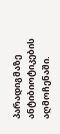პარადიგმაზე ანტიბიოტიკების აღმოჩენაში.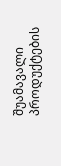შუამავალი პროდუქტების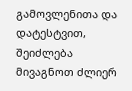გამოვლენითა და დატესტვით, შეიძლება მივაგნოთ ძლიერ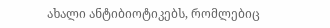ახალი ანტიბიოტიკებს, რომლებიც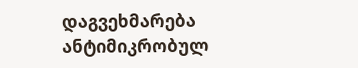დაგვეხმარება ანტიმიკრობულ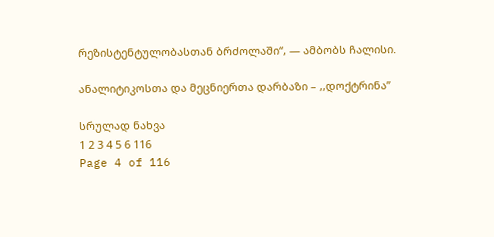რეზისტენტულობასთან ბრძოლაში“, — ამბობს ჩალისი.

ანალიტიკოსთა და მეცნიერთა დარბაზი – ,,დოქტრინა”

სრულად ნახვა
1 2 3 4 5 6 116
Page 4 of 116